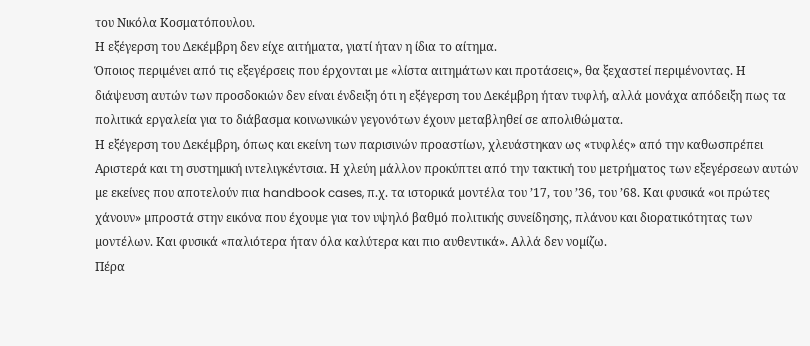του Νικόλα Κοσματόπουλου.
Η εξέγερση του Δεκέµβρη δεν είχε αιτήµατα, γιατί ήταν η ίδια το αίτηµα.
Όποιος περιµένει από τις εξεγέρσεις που έρχονται με «λίστα αιτηµάτων και προτάσεις», θα ξεχαστεί περιµένοντας. Η διάψευση αυτών των προσδοκιών δεν είναι ένδειξη ότι η εξέγερση του Δεκέµβρη ήταν τυφλή, αλλά µονάχα απόδειξη πως τα πολιτικά εργαλεία για το διάβασµα κοινωνικών γεγονότων έχουν µεταβληθεί σε απολιθώµατα.
Η εξέγερση του Δεκέµβρη, όπως και εκείνη των παρισινών προαστίων, χλευάστηκαν ως «τυφλές» από την καθωσπρέπει Αριστερά και τη συστηµική ιντελιγκέντσια. Η χλεύη µάλλον προκύπτει από την τακτική του µετρήµατος των εξεγέρσεων αυτών µε εκείνες που αποτελούν πια handbook cases, π.χ. τα ιστορικά µοντέλα του ’17, του ’36, του ’68. Και φυσικά «οι πρώτες χάνουν» µπροστά στην εικόνα που έχουµε για τον υψηλό βαθµό πολιτικής συνείδησης, πλάνου και διορατικότητας των µοντέλων. Και φυσικά «παλιότερα ήταν όλα καλύτερα και πιο αυθεντικά». Αλλά δεν νοµίζω.
Πέρα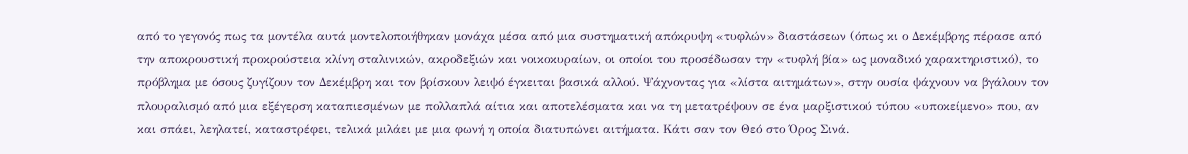από το γεγονός πως τα µοντέλα αυτά µοντελοποιήθηκαν µονάχα µέσα από µια συστηµατική απόκρυψη «τυφλών» διαστάσεων (όπως κι ο Δεκέµβρης πέρασε από την αποκρουστική προκρούστεια κλίνη σταλινικών, ακροδεξιών και νοικοκυραίων, οι οποίοι του προσέδωσαν την «τυφλή βία» ως µοναδικό χαρακτηριστικό), το πρόβληµα µε όσους ζυγίζουν τον Δεκέµβρη και τον βρίσκουν λειψό έγκειται βασικά αλλού. Ψάχνοντας για «λίστα αιτηµάτων», στην ουσία ψάχνουν να βγάλουν τον πλουραλισµό από µια εξέγερση καταπιεσµένων µε πολλαπλά αίτια και αποτελέσµατα και να τη µετατρέψουν σε ένα µαρξιστικού τύπου «υποκείµενο» που, αν και σπάει, λεηλατεί, καταστρέφει, τελικά µιλάει µε µια φωνή η οποία διατυπώνει αιτήµατα. Κάτι σαν τον Θεό στο Όρος Σινά.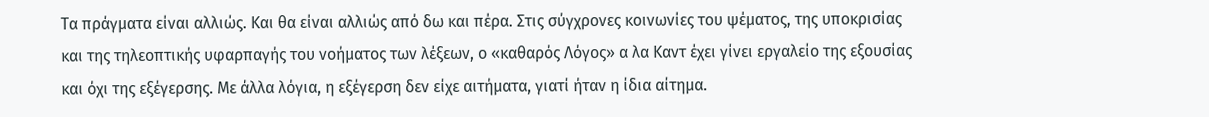Τα πράγµατα είναι αλλιώς. Και θα είναι αλλιώς από δω και πέρα. Στις σύγχρονες κοινωνίες του ψέµατος, της υποκρισίας και της τηλεοπτικής υφαρπαγής του νοήµατος των λέξεων, ο «καθαρός Λόγος» α λα Καντ έχει γίνει εργαλείο της εξουσίας και όχι της εξέγερσης. Με άλλα λόγια, η εξέγερση δεν είχε αιτήµατα, γιατί ήταν η ίδια αίτηµα.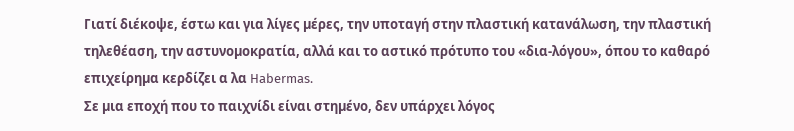Γιατί διέκοψε, έστω και για λίγες µέρες, την υποταγή στην πλαστική κατανάλωση, την πλαστική τηλεθέαση, την αστυνοµοκρατία, αλλά και το αστικό πρότυπο του «δια-λόγου», όπου το καθαρό επιχείρηµα κερδίζει α λα Habermas.
Σε µια εποχή που το παιχνίδι είναι στηµένο, δεν υπάρχει λόγος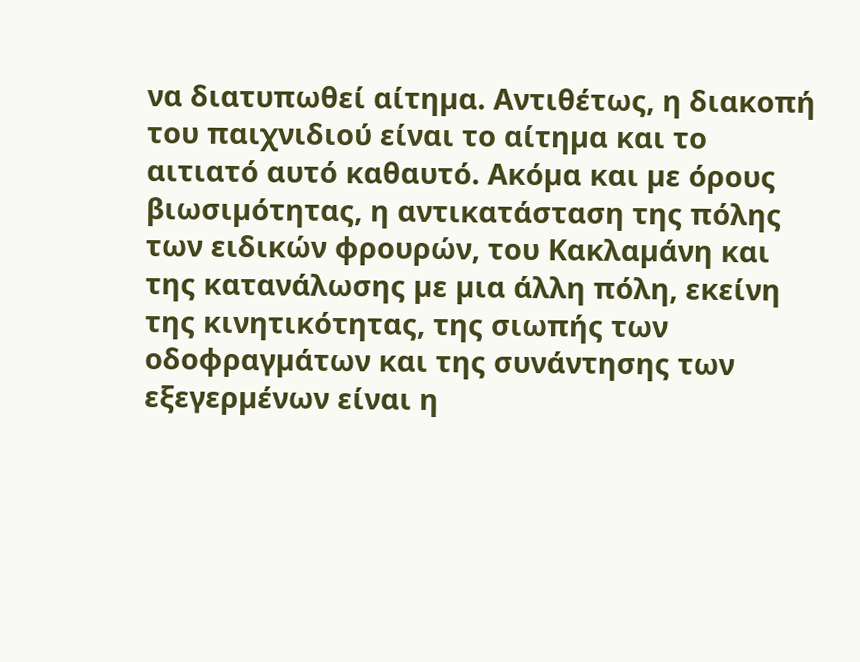να διατυπωθεί αίτηµα. Αντιθέτως, η διακοπή του παιχνιδιού είναι το αίτηµα και το αιτιατό αυτό καθαυτό. Ακόµα και µε όρους βιωσιµότητας, η αντικατάσταση της πόλης των ειδικών φρουρών, του Κακλαµάνη και της κατανάλωσης µε µια άλλη πόλη, εκείνη της κινητικότητας, της σιωπής των οδοφραγµάτων και της συνάντησης των εξεγερµένων είναι η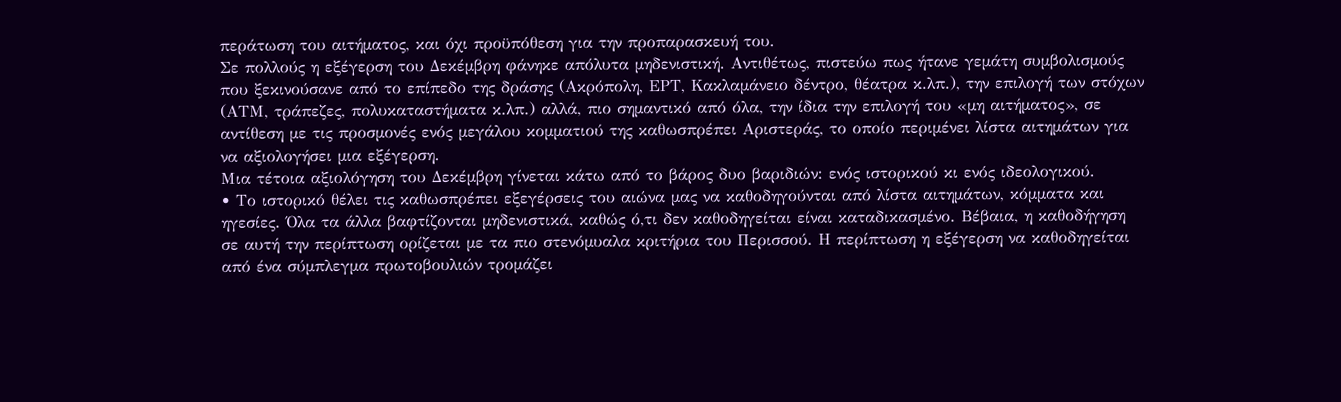περάτωση του αιτήµατος, και όχι προϋπόθεση για την προπαρασκευή του.
Σε πολλούς η εξέγερση του Δεκέµβρη φάνηκε απόλυτα µηδενιστική. Αντιθέτως, πιστεύω πως ήτανε γεµάτη συµβολισµούς που ξεκινούσανε από το επίπεδο της δράσης (Ακρόπολη, ΕΡΤ, Κακλαµάνειο δέντρο, θέατρα κ.λπ.), την επιλογή των στόχων (ΑΤΜ, τράπεζες, πολυκαταστήµατα κ.λπ.) αλλά, πιο σηµαντικό από όλα, την ίδια την επιλογή του «µη αιτήµατος», σε αντίθεση µε τις προσµονές ενός µεγάλου κοµµατιού της καθωσπρέπει Αριστεράς, το οποίο περιµένει λίστα αιτηµάτων για να αξιολογήσει µια εξέγερση.
Μια τέτοια αξιολόγηση του Δεκέµβρη γίνεται κάτω από το βάρος δυο βαριδιών: ενός ιστορικού κι ενός ιδεολογικού.
• Το ιστορικό θέλει τις καθωσπρέπει εξεγέρσεις του αιώνα µας να καθοδηγούνται από λίστα αιτηµάτων, κόµµατα και ηγεσίες. Όλα τα άλλα βαφτίζονται µηδενιστικά, καθώς ό,τι δεν καθοδηγείται είναι καταδικασµένο. Βέβαια, η καθοδήγηση σε αυτή την περίπτωση ορίζεται µε τα πιο στενόµυαλα κριτήρια του Περισσού. Η περίπτωση η εξέγερση να καθοδηγείται από ένα σύµπλεγµα πρωτοβουλιών τροµάζει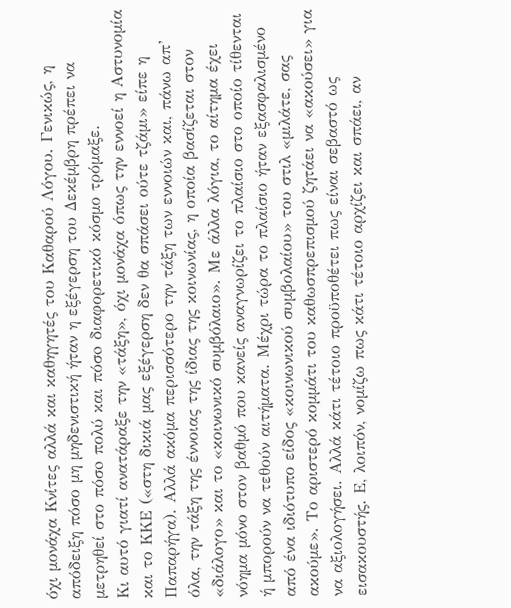όχι µονάχα Κνίτες αλλά και καθηγητές του Καθαρού Λόγου. Γενικώς, η απόδειξη πόσο µη µηδενιστική ήταν η εξέγερση του Δεκέµβρη πρέπει να µετρηθεί στο πόσo πολύ και πόσo διαφορετικό κόσµο τρόµαξε.
Κι αυτό γιατί ανατάραξε την «τάξη», όχι µονάχα όπως την εννοεί η Αστυνοµία και το ΚΚΕ («στη δικιά µας εξέγερση δεν θα σπάσει ούτε τζάµι» είπε η Παπαρήγα). Αλλά ακόµα περισσότερο την τάξη των εννοιών και, πάνω απ’ όλα, την τάξη της έννοιας της ίδιας της κοινωνίας, η οποία βασίζεται στον «διάλογο» και το «κοινωνικό συµβόλαιο». Με άλλα λόγια, το αίτηµα έχει νόηµα µόνο στον βαθµό που κανείς αναγνωρίζει το πλαίσιο στο οποίο τίθενται ή µπορούν να τεθούν αιτήµατα. Μέχρι τώρα το πλαίσιο ήταν εξασφαλισµένο από ένα ιδιότυπο είδος «κοινωνικού συµβολαίου» του στιλ «µιλάτε, σας ακούµε». Το αριστερό κοµµάτι του καθωσπρεπισµού ζητάει να «ακούσει» για να αξιολογήσει. Αλλά κάτι τέτοιο προϋποθέτει πως είναι σεβαστό ως εισακουστής. Ε, λοιπόν, νοµίζω πως κάτι τέτοιο αρχίζει και σπάει, αν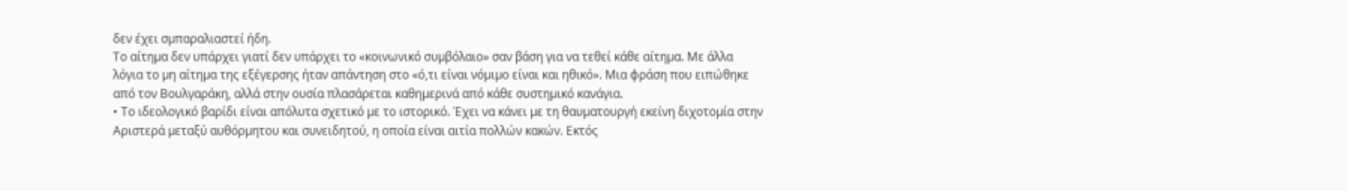δεν έχει σµπαραλιαστεί ήδη.
Το αίτηµα δεν υπάρχει γιατί δεν υπάρχει το «κοινωνικό συµβόλαιο» σαν βάση για να τεθεί κάθε αίτηµα. Με άλλα λόγια το µη αίτηµα της εξέγερσης ήταν απάντηση στο «ό,τι είναι νόµιµο είναι και ηθικό». Μια φράση που ειπώθηκε από τον Βουλγαράκη, αλλά στην ουσία πλασάρεται καθηµερινά από κάθε συστηµικό κανάγια.
• Το ιδεολογικό βαρίδι είναι απόλυτα σχετικό µε το ιστορικό. Έχει να κάνει µε τη θαυµατουργή εκείνη διχοτοµία στην Αριστερά µεταξύ αυθόρµητου και συνειδητού, η οποία είναι αιτία πολλών κακών. Εκτός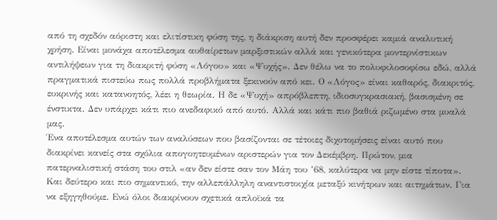από τη σχεδόν αόριστη και ελιτίστικη φύση της, η διάκριση αυτή δεν προσφέρει καµιά αναλυτική χρήση. Είναι µονάχα αποτέλεσµα αυθαίρετων µαρξιστικών αλλά και γενικότερα µοντερνίστικων αντιλήψεων για τη διακριτή φύση «Λόγου» και «Ψυχής». Δεν θέλω να το πολυφιλοσοφίσω εδώ, αλλά πραγµατικά πιστεύω πως πολλά προβλήµατα ξεκινούν από κει. Ο «Λόγος» είναι καθαρός, διακριτός, ευκρινής και κατανοητός, λέει η θεωρία. Η δε «Ψυχή» απρόβλεπτη, ιδιοσυγκρασιακή, βασισµένη σε ένστικτα. Δεν υπάρχει κάτι πιο ανεδαφικό από αυτό. Αλλά και κάτι πιο βαθιά ριζωµένο στα µυαλά µας.
Ένα αποτέλεσµα αυτών των αναλύσεων που βασίζονται σε τέτοιες διχοτοµήσεις είναι αυτό που διακρίνει κανείς στα σχόλια απογοητευµένων αριστερών για τον Δεκέµβρη. Πρώτον, µια πατερναλιστική στάση του στιλ «αν δεν είστε σαν τον Μάη του ’68, καλύτερα να µην είστε τίποτα». Και δεύτερο και πιο σηµαντικό, την αλλεπάλληλη αναντιστοιχία µεταξύ κινήτρων και αιτηµάτων. Για να εξηγηθούµε. Ενώ όλοι διακρίνουν σχετικά απλοϊκά τα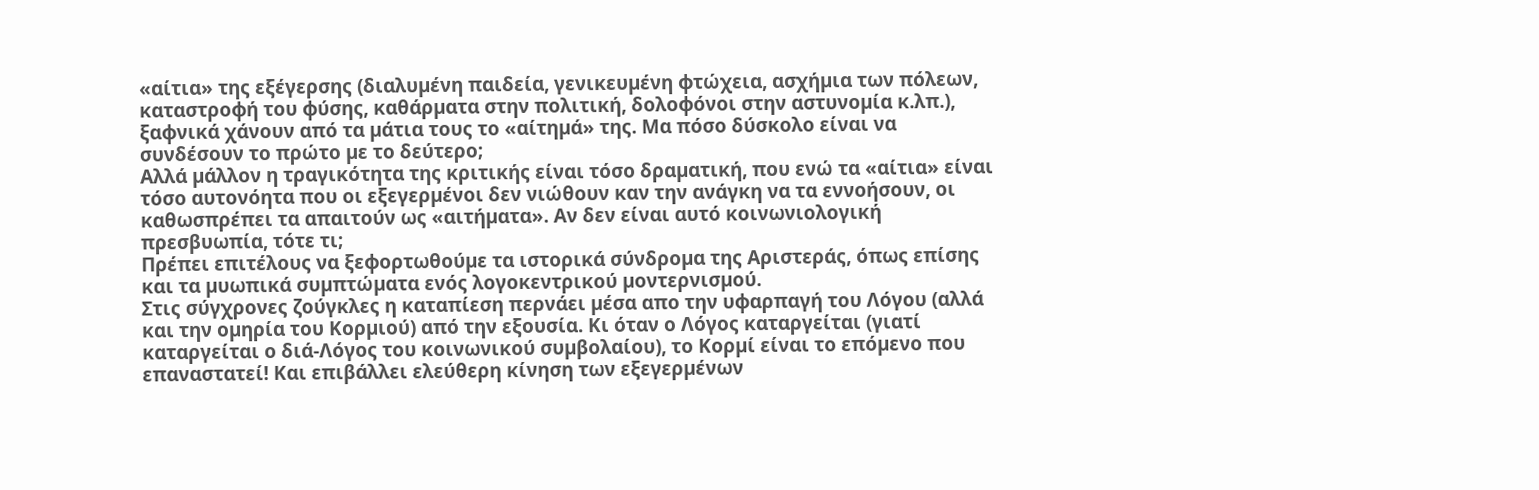«αίτια» της εξέγερσης (διαλυµένη παιδεία, γενικευµένη φτώχεια, ασχήµια των πόλεων, καταστροφή του φύσης, καθάρµατα στην πολιτική, δολοφόνοι στην αστυνοµία κ.λπ.), ξαφνικά χάνουν από τα µάτια τους το «αίτηµά» της. Μα πόσο δύσκολο είναι να συνδέσουν το πρώτο µε το δεύτερο;
Αλλά µάλλον η τραγικότητα της κριτικής είναι τόσο δραµατική, που ενώ τα «αίτια» είναι τόσο αυτονόητα που οι εξεγερµένοι δεν νιώθουν καν την ανάγκη να τα εννοήσουν, οι καθωσπρέπει τα απαιτούν ως «αιτήµατα». Αν δεν είναι αυτό κοινωνιολογική πρεσβυωπία, τότε τι;
Πρέπει επιτέλους να ξεφορτωθούµε τα ιστορικά σύνδροµα της Αριστεράς, όπως επίσης και τα µυωπικά συµπτώµατα ενός λογοκεντρικού µοντερνισµού.
Στις σύγχρονες ζούγκλες η καταπίεση περνάει µέσα απο την υφαρπαγή του Λόγου (αλλά και την οµηρία του Κορµιού) από την εξουσία. Κι όταν ο Λόγος καταργείται (γιατί καταργείται ο διά-Λόγος του κοινωνικού συµβολαίου), το Κορµί είναι το επόµενο που επαναστατεί! Και επιβάλλει ελεύθερη κίνηση των εξεγερµένων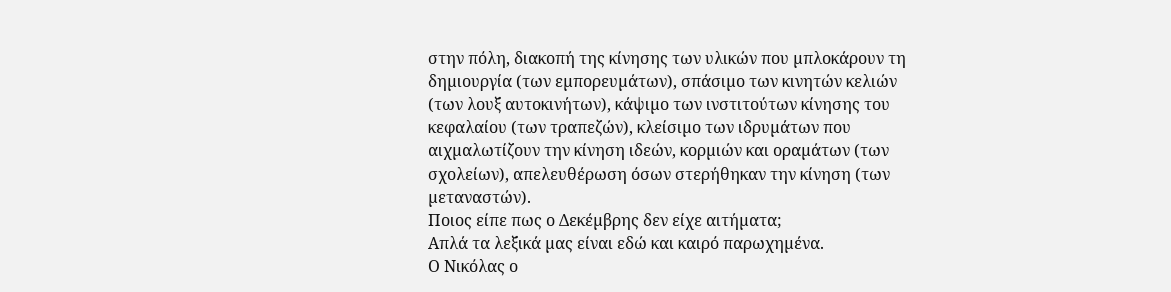στην πόλη, διακοπή της κίνησης των υλικών που µπλοκάρουν τη δηµιουργία (των εµπορευµάτων), σπάσιµο των κινητών κελιών (των λουξ αυτοκινήτων), κάψιµο των ινστιτούτων κίνησης του κεφαλαίου (των τραπεζών), κλείσιµο των ιδρυµάτων που αιχµαλωτίζουν την κίνηση ιδεών, κορµιών και οραµάτων (των σχολείων), απελευθέρωση όσων στερήθηκαν την κίνηση (των µεταναστών).
Ποιος είπε πως ο Δεκέµβρης δεν είχε αιτήµατα;
Απλά τα λεξικά µας είναι εδώ και καιρό παρωχηµένα.
Ο Νικόλας ο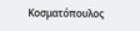Κοσματόπουλος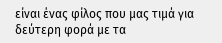είναι ένας φίλος που μας τιμά για δεύτερη φορά με τα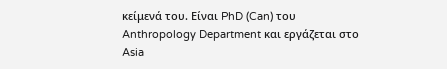κείμενά του. Είναι PhD (Can) του Anthropology Department και εργάζεται στο Asia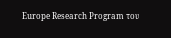Europe Research Program του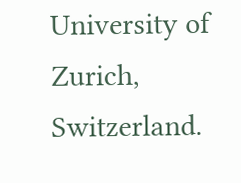University of Zurich, Switzerland.